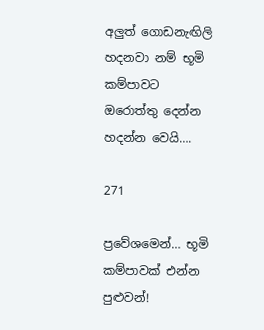අලුත් ගොඩනැඟිලි හදනවා නම් භූමි කම්පාවට ඔරොත්තු දෙන්න හදන්න වෙයි….

271

ප්‍රවේශමෙන්… භූමි කම්පාවක් එන්න පුළුවන්!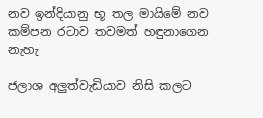නව ඉන්දියානු භූ තල මායිමේ නව කම්පන රටාව තවමත් හඳුනාගෙන නැහැ

ජලාශ අලුත්වැඩියාව නිසි කලට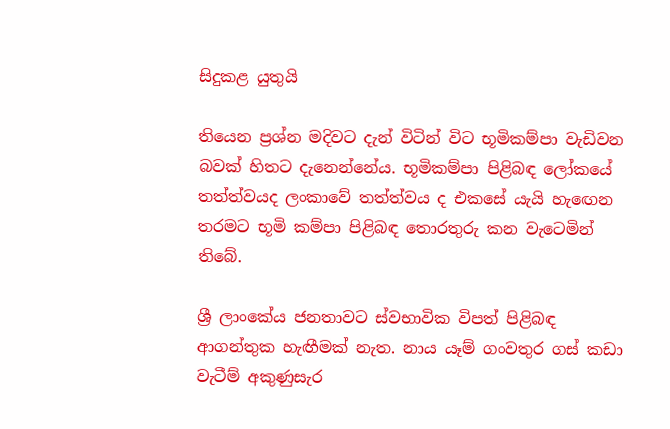සිදුකළ යුතුයි

තියෙන ප්‍රශ්න මදිවට දැන් විටින් විට භූමිකම්පා වැඩිවන බවක් හිතට දැනෙන්නේය. භූමිකම්පා පිළිබඳ ලෝකයේ තත්ත්වයද ලංකාවේ තත්ත්වය ද එකසේ යැයි හැඟෙන තරමට භූමි කම්පා පිළිබඳ තොරතුරු කන වැටෙමින් තිබේ.

ශ්‍රී ලාංකේය ජනතාවට ස්වභාවික විපත් පිළිබඳ ආගන්තුක හැඟීමක් නැත. නාය යෑම් ගංවතුර ගස් කඩා වැටීම් අකුණුසැර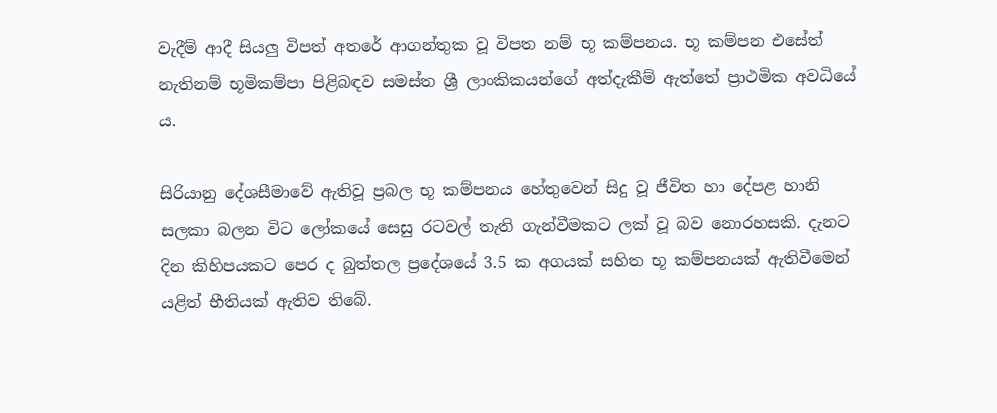වැදීම් ආදී සියලු විපත් අතරේ ආගන්තුක වූ විපත නම් භූ කම්පනය. භූ කම්පන එසේත් නැතිනම් භූමිකම්පා පිළිබඳව සමස්ත ශ්‍රී ලාංකිකයන්ගේ අත්දැකීම් ඇත්තේ ප්‍රාථමික අවධියේ ය.

සිරියානු දේශසීමාවේ ඇතිවූ ප්‍රබල භූ කම්පනය හේතුවෙන් සිදු වූ ජීවිත හා දේපළ හානි සලකා බලන විට ලෝකයේ සෙසු රටවල් තැති ගැන්වීමකට ලක් වූ බව නොරහසකි. දැනට දින කිහිපයකට පෙර ද බුත්තල ප්‍රදේශයේ 3.5 ක අගයක් සහිත භූ කම්පනයක් ඇතිවීමෙන් යළිත් භීතියක් ඇතිව තිබේ.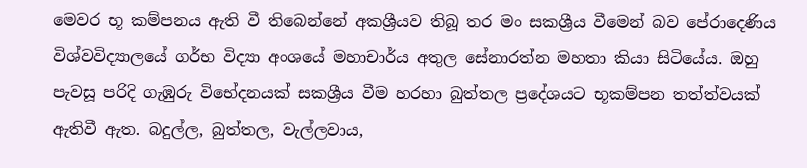මෙවර භූ කම්පනය ඇති වී තිබෙන්නේ අකශ්‍රීයව තිබූ තර මං සකශ්‍රීය වීමෙන් බව පේරාදෙණිය විශ්වවිද්‍යාලයේ ගර්භ විද්‍යා අංශයේ මහාචාර්ය අතුල සේනාරත්න මහතා කියා සිටියේය. ඔහු පැවසූ පරිදි ගැඹුරු විභේදනයක් සකශ්‍රීය වීම හරහා බුත්තල ප්‍රදේශයට භූකම්පන තත්ත්වයක් ඇතිවී ඇත. බදුල්ල, බුත්තල, වැල්ලවාය,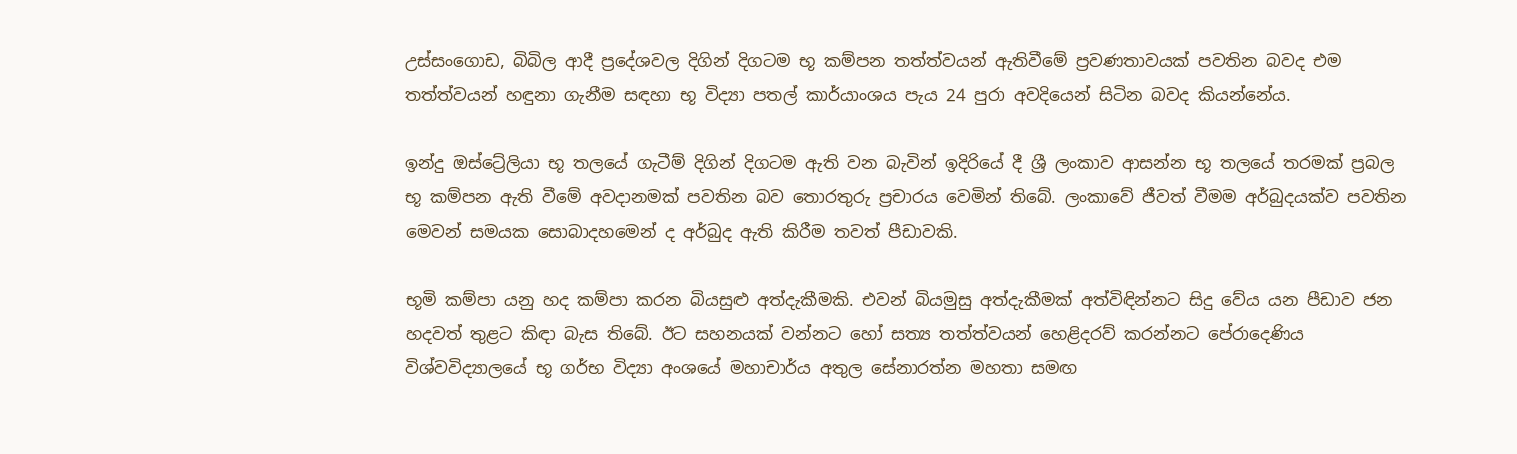උස්සංගොඩ, බිබිල ආදී ප්‍රදේශවල දිගින් දිගටම භූ කම්පන තත්ත්වයන් ඇතිවීමේ ප්‍රවණතාවයක් පවතින බවද එම තත්ත්වයන් හඳුනා ගැනීම සඳහා භූ විද්‍යා පතල් කාර්යාංශය පැය 24 පුරා අවදියෙන් සිටින බවද කියන්නේය.

ඉන්දු ඔස්ට්‍රේලියා භූ තලයේ ගැටීම් දිගින් දිගටම ඇති වන බැවින් ඉදිරියේ දී ශ්‍රී ලංකාව ආසන්න භූ තලයේ තරමක් ප්‍රබල භූ කම්පන ඇති වීමේ අවදානමක් පවතින බව තොරතුරු ප්‍රචාරය වෙමින් තිබේ. ලංකාවේ ජීවත් වීමම අර්බුදයක්ව පවතින මෙවන් සමයක සොබාදහමෙන් ද අර්බුද ඇති කිරීම තවත් පීඩාවකි.

භූමි කම්පා යනු හද කම්පා කරන බියසුළු අත්දැකීමකි. එවන් බියමුසු අත්දැකීමක් අත්විඳින්නට සිදු වේය යන පීඩාව ජන හදවත් තුළට කිඳා බැස තිබේ. ඊට සහනයක් වන්නට හෝ සත්‍ය තත්ත්වයන් හෙළිදරව් කරන්නට පේරාදෙණිය විශ්වවිද්‍යාලයේ භූ ගර්භ විද්‍යා අංශයේ මහාචාර්ය අතුල සේනාරත්න මහතා සමඟ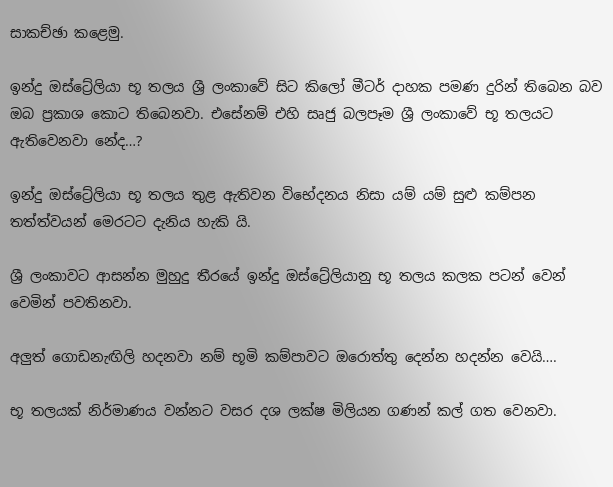සාකච්ඡා කළෙමු.

ඉන්දු ඔස්ට්‍රේලියා භූ තලය ශ්‍රී ලංකාවේ සිට කිලෝ මීටර් දාහක පමණ දුරින් තිබෙන බව ඔබ ප්‍රකාශ කොට තිබෙනවා. එසේනම් එහි සෘජු බලපෑම ශ්‍රී ලංකාවේ භූ තලයට ඇතිවෙනවා නේද…?

ඉන්දු ඔස්ට්‍රේලියා භූ තලය තුළ ඇතිවන විභේදනය නිසා යම් යම් සුළු කම්පන තත්ත්වයන් මෙරටට දැනිය හැකි යි.

ශ්‍රී ලංකාවට ආසන්න මුහුදු තීරයේ ඉන්දු ඔස්ට්‍රේලියානු භූ තලය කලක පටන් වෙන් වෙමින් පවතිනවා.

අලුත් ගොඩනැඟිලි හදනවා නම් භූමි කම්පාවට ඔරොත්තු දෙන්න හදන්න වෙයි….

භූ තලයක් නිර්මාණය වන්නට වසර දශ ලක්ෂ මිලියන ගණන් කල් ගත වෙනවා.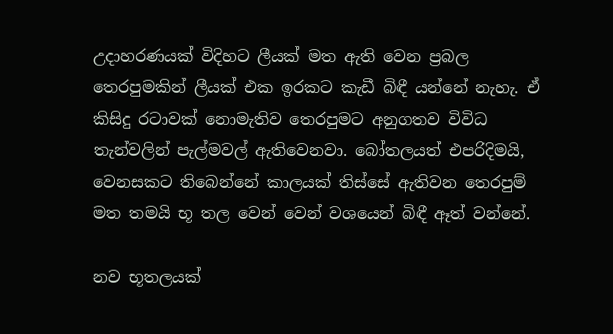උදාහරණයක් විදිහට ලීයක් මත ඇති වෙන ප්‍රබල තෙරපුමකින් ලීයක් එක ඉරකට කැඩී බිඳී යන්නේ නැහැ. ඒ කිසිදු රටාවක් නොමැතිව තෙරපුමට අනුගතව විවිධ තැන්වලින් පැල්මවල් ඇතිවෙනවා. බෝතලයත් එපරිදිමයි, වෙනසකට තිබෙන්නේ කාලයක් තිස්සේ ඇතිවන තෙරපුම් මත තමයි භූ තල වෙන් වෙන් වශයෙන් බිඳී ඈත් වන්නේ.

නව භූතලයක්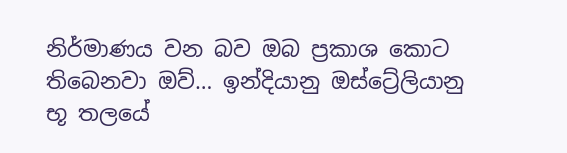නිර්මාණය වන බව ඔබ ප්‍රකාශ කොට තිබෙනවා ඔව්… ඉන්දියානු ඔස්ට්‍රේලියානු භූ තලයේ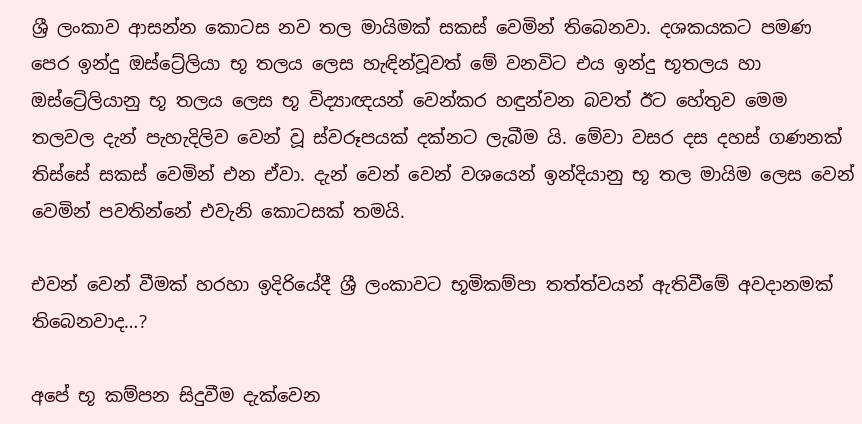ශ්‍රී ලංකාව ආසන්න කොටස නව තල මායිමක් සකස් වෙමින් තිබෙනවා. දශකයකට පමණ පෙර ඉන්දු ඔස්ට්‍රේලියා භූ තලය ලෙස හැඳින්වූවත් මේ වනවිට එය ඉන්දු භූතලය හා ඔස්ට්‍රේලියානු භූ තලය ලෙස භූ විද්‍යාඥයන් වෙන්කර හඳුන්වන බවත් ඊට හේතුව මෙම තලවල දැන් පැහැදිලිව වෙන් වූ ස්වරූපයක් දක්නට ලැබීම යි. මේවා වසර දස දහස් ගණනක් තිස්සේ සකස් වෙමින් එන ඒවා. දැන් වෙන් වෙන් වශයෙන් ඉන්දියානු භූ තල මායිම ලෙස වෙන් වෙමින් පවතින්නේ එවැනි කොටසක් තමයි.

එවන් වෙන් වීමක් හරහා ඉදිරියේදී ශ්‍රී ලංකාවට භූමිකම්පා තත්ත්වයන් ඇතිවීමේ අවදානමක් තිබෙනවාද…?

අපේ භූ කම්පන සිදුවීම දැක්වෙන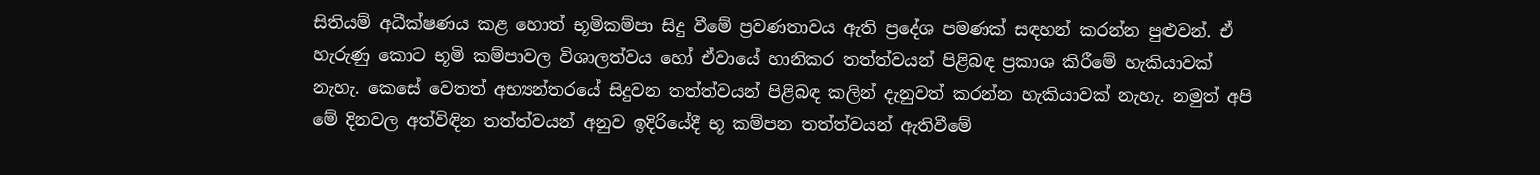සිතියම් අධීක්ෂණය කළ හොත් භූමිකම්පා සිදු වීමේ ප්‍රවණතාවය ඇති ප්‍රදේශ පමණක් සඳහන් කරන්න පුළුවන්. ඒ හැරුණු කොට භූමි කම්පාවල විශාලත්වය හෝ ඒවායේ හානිකර තත්ත්වයන් පිළිබඳ ප්‍රකාශ කිරීමේ හැකියාවක් නැහැ. කෙසේ වෙතත් අභ්‍යන්තරයේ සිදුවන තත්ත්වයන් පිළිබඳ කලින් දැනුවත් කරන්න හැකියාවක් නැහැ. නමුත් අපි මේ දිනවල අත්විඳින තත්ත්වයන් අනුව ඉදිරියේදී භූ කම්පන තත්ත්වයන් ඇතිවීමේ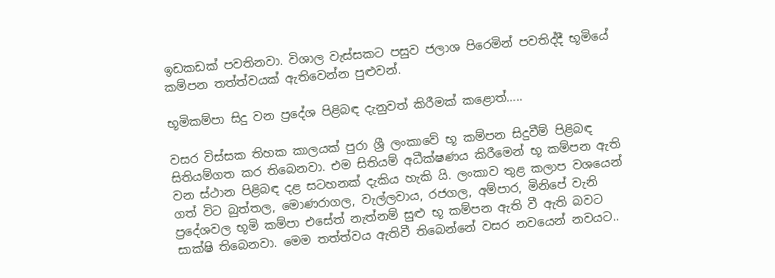ඉඩකඩක් පවතිනවා. විශාල වැස්සකට පසුව ජලාශ පිරෙමින් පවතිද්දී භූමියේ කම්පන තත්ත්වයක් ඇතිවෙන්න පුළුවන්.

භූමිකම්පා සිදු වන ප්‍රදේශ පිළිබඳ දැනුවත් කිරීමක් කළොත්…..

වසර විස්සක තිහක කාලයක් පුරා ශ්‍රී ලංකාවේ භූ කම්පන සිදුවීම් පිළිබඳ සිතියම්ගත කර තිබෙනවා. එම සිතියම් අධීක්ෂණය කිරීමෙන් භූ කම්පන ඇති වන ස්ථාන පිළිබඳ දළ සටහනක් දැකිය හැකි යි. ලංකාව තුළ කලාප වශයෙන් ගත් විට බුත්තල, මොණරාගල, වැල්ලවාය, රජගල, අම්පාර, මිනිපේ වැනි ප්‍රදේශවල භූමි කම්පා එසේත් නැත්නම් සුළු භූ කම්පන ඇති වී ඇති බවට සාක්ෂි තිබෙනවා. මෙම තත්ත්වය ඇතිවී තිබෙන්නේ වසර නවයෙන් නවයට..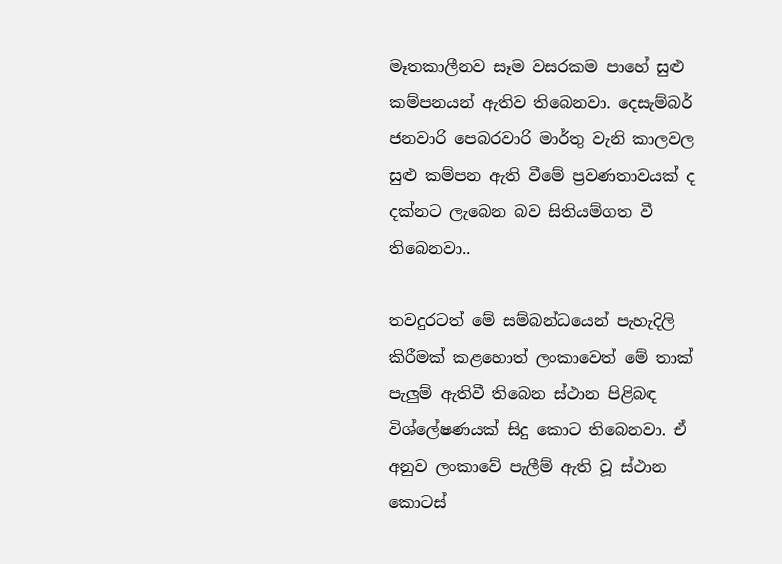මෑතකාලීනව සෑම වසරකම පාහේ සුළු කම්පනයන් ඇතිව තිබෙනවා. දෙසැම්බර් ජනවාරි පෙබරවාරි මාර්තු වැනි කාලවල සුළු කම්පන ඇති වීමේ ප්‍රවණතාවයක් ද දක්නට ලැබෙන බව සිතියම්ගත වී තිබෙනවා..

තවදුරටත් මේ සම්බන්ධයෙන් පැහැදිලි කිරීමක් කළහොත් ලංකාවෙත් මේ තාක් පැලුම් ඇතිවී තිබෙන ස්ථාන පිළිබඳ විශ්ලේෂණයක් සිදු කොට තිබෙනවා. ඒ අනුව ලංකාවේ පැලීම් ඇති වූ ස්ථාන කොටස්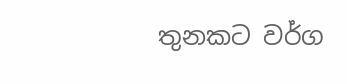තුනකට වර්ග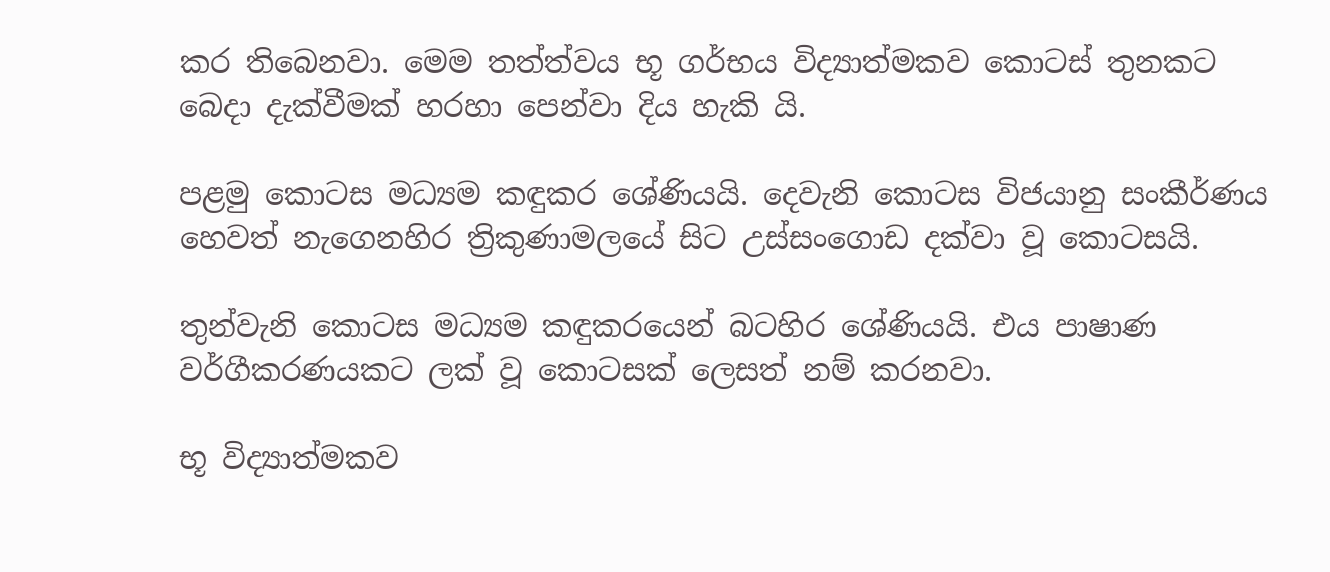කර තිබෙනවා. මෙම තත්ත්වය භූ ගර්භය විද්‍යාත්මකව කොටස් තුනකට බෙදා දැක්වීමක් හරහා පෙන්වා දිය හැකි යි.

පළමු කොටස මධ්‍යම කඳුකර ශේණියයි. දෙවැනි කොටස විජයානු සංකීර්ණය හෙවත් නැගෙනහිර ත්‍රිකුණාමලයේ සිට උස්සංගොඩ දක්වා වූ කොටසයි.

තුන්වැනි කොටස මධ්‍යම කඳුකරයෙන් බටහිර ශේණියයි. එය පාෂාණ වර්ගීකරණයකට ලක් වූ කොටසක් ලෙසත් නම් කරනවා.

භූ විද්‍යාත්මකව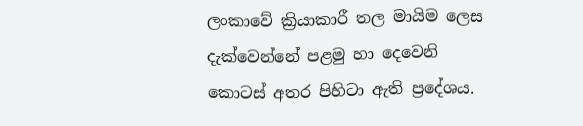ලංකාවේ ක්‍රියාකාරී තල මායිම ලෙස දැක්වෙන්නේ පළමු හා දෙවෙනි කොටස් අතර පිහිටා ඇති ප්‍රදේශය.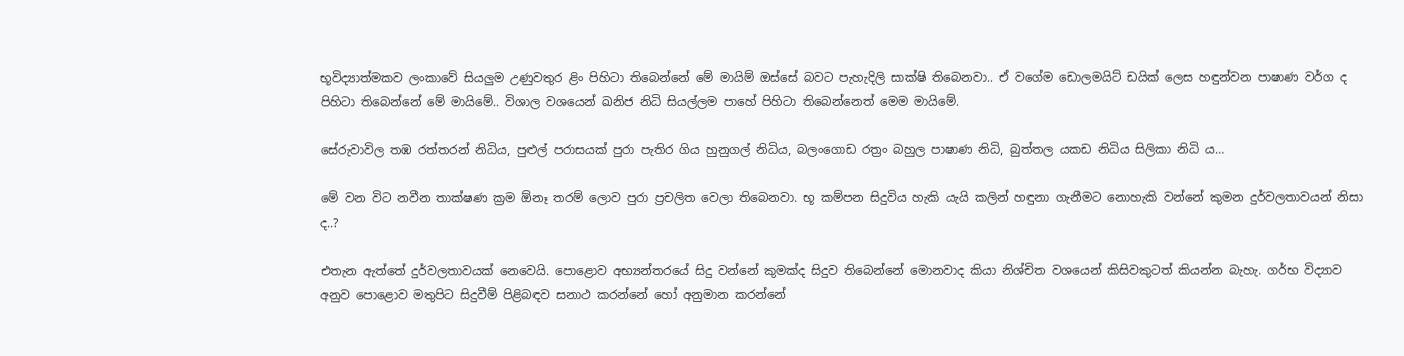භූවිද්‍යාත්මකව ලංකාවේ සියලුම උණුවතුර ළිං පිහිටා තිබෙන්නේ මේ මායිම් ඔස්සේ බවට පැහැදිලි සාක්ෂි තිබෙනවා.. ඒ වගේම ඩොලමයිට් ඩයික් ලෙස හඳුන්වන පාෂාණ වර්ග ද පිහිටා තිබෙන්නේ මේ මායිමේ.. විශාල වශයෙන් ඛනිජ නිධි සියල්ලම පාහේ පිහිටා තිබෙන්නෙත් මෙම මායිමේ.

සේරුවාවිල තඹ රත්තරන් නිධිය, පුළුල් පරාසයක් පුරා පැතිර ගිය හුනුගල් නිධිය, බලංගොඩ රත්‍රං බහුල පාෂාණ නිධි, බුත්තල යකඩ නිධිය සිලිකා නිධි ය…

මේ වන විට නවීන තාක්ෂණ ක්‍රම ඕනෑ තරම් ලොව පුරා ප්‍රචලිත වෙලා තිබෙනවා. භූ කම්පන සිදුවිය හැකි යැයි කලින් හඳුනා ගැනීමට නොහැකි වන්නේ කුමන දුර්වලතාවයන් නිසා ද..?

එතැන ඇත්තේ දුර්වලතාවයක් නෙවෙයි. පොළොව අභ්‍යන්තරයේ සිදු වන්නේ කුමක්ද සිදුව තිබෙන්නේ මොනවාද කියා නිශ්චිත වශයෙන් කිසිවකුටත් කියන්න බැහැ. ගර්භ විද්‍යාව අනුව පොළොව මතුපිට සිදුවීම් පිළිබඳව සනාථ කරන්නේ හෝ අනුමාන කරන්නේ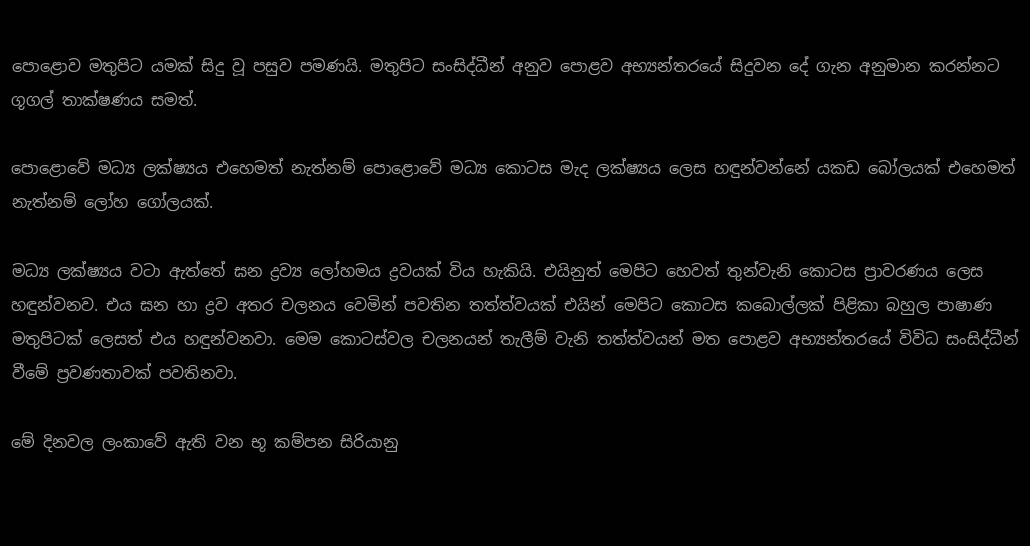පොළොව මතුපිට යමක් සිදු වූ පසුව පමණයි. මතුපිට සංසිද්ධීන් අනුව පොළව අභ්‍යන්තරයේ සිදුවන දේ ගැන අනුමාන කරන්නට ගූගල් තාක්ෂණය සමත්.

පොළොවේ මධ්‍ය ලක්ෂ්‍යය එහෙමත් නැත්නම් පොළොවේ මධ්‍ය කොටස මැද ලක්ෂ්‍යය ලෙස හඳුන්වන්නේ යකඩ බෝලයක් එහෙමත් නැත්නම් ලෝහ ගෝලයක්.

මධ්‍ය ලක්ෂ්‍යය වටා ඇත්තේ ඝන ද්‍රව්‍ය ලෝහමය ද්‍රවයක් විය හැකියි. එයිනුත් මෙපිට හෙවත් තුන්වැනි කොටස ප්‍රාවරණය ලෙස හඳුන්වනව. එය ඝන හා ද්‍රව අතර චලනය වෙමින් පවතින තත්ත්වයක් එයින් මෙපිට කොටස කබොල්ලක් පිළිකා බහුල පාෂාණ මතුපිටක් ලෙසත් එය හඳුන්වනවා. මෙම කොටස්වල චලනයන් තැලීම් වැනි තත්ත්වයන් මත පොළව අභ්‍යන්තරයේ විවිධ සංසිද්ධීන් වීමේ ප්‍රවණතාවක් පවතිනවා.

මේ දිනවල ලංකාවේ ඇති වන භූ කම්පන සිරියානු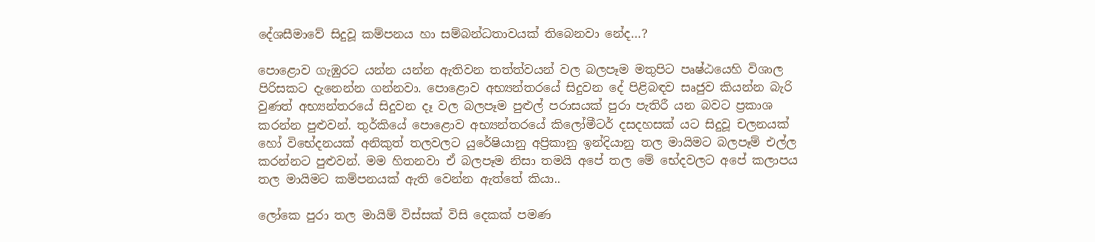දේශසීමාවේ සිදුවූ කම්පනය හා සම්බන්ධතාවයක් තිබෙනවා නේද…?

පොළොව ගැඹුරට යන්න යන්න ඇතිවන තත්ත්වයන් වල බලපෑම මතුපිට පෘෂ්ඨයෙහි විශාල පිරිසකට දැනෙන්න ගන්නවා. පොළොව අභ්‍යන්තරයේ සිදුවන දේ පිළිබඳව සෘජුව කියන්න බැරි වුණත් අභ්‍යන්තරයේ සිදුවන දෑ වල බලපෑම පුළුල් පරාසයක් පුරා පැතිරී යන බවට ප්‍රකාශ කරන්න පුළුවන්. තුර්කියේ පොළොව අභ්‍යන්තරයේ කිලෝමීටර් දසදහසක් යට සිදුවූ චලනයක් හෝ විභේදනයක් අනිකුත් තලවලට යුරේෂියානු අප්‍රිකානු ඉන්දියානු තල මායිමට බලපෑම් එල්ල කරන්නට පුළුවන්. මම හිතනවා ඒ බලපෑම නිසා තමයි අපේ තල මේ භේදවලට අපේ කලාපය තල මායිමට කම්පනයක් ඇති වෙන්න ඇත්තේ කියා..

ලෝකෙ පුරා තල මායිම් විස්සක් විසි දෙකක් පමණ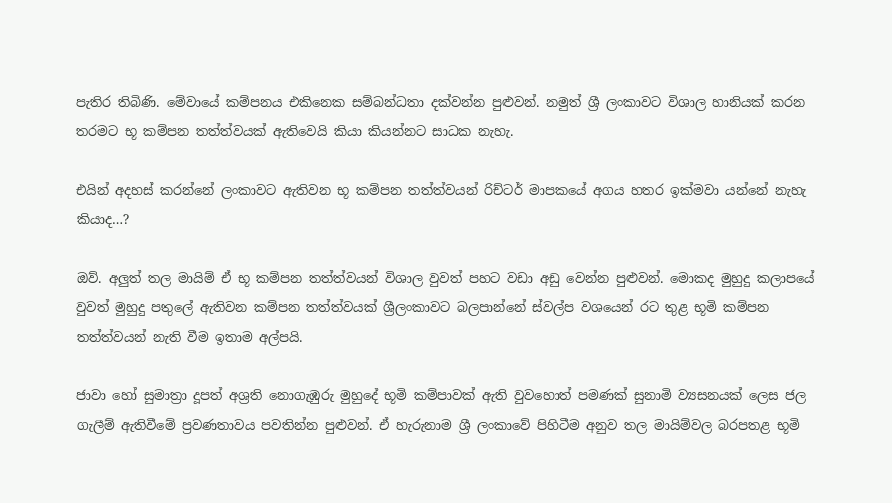පැතිර තිබිණි. මේවායේ කම්පනය එකිනෙක සම්බන්ධතා දක්වන්න පුළුවන්. නමුත් ශ්‍රී ලංකාවට විශාල හානියක් කරන තරමට භූ කම්පන තත්ත්වයක් ඇතිවෙයි කියා කියන්නට සාධක නැහැ.

එයින් අදහස් කරන්නේ ලංකාවට ඇතිවන භූ කම්පන තත්ත්වයන් රිච්ටර් මාපකයේ අගය හතර ඉක්මවා යන්නේ නැහැ කියාද…?

ඔව්. අලුත් තල මායිම් ඒ භූ කම්පන තත්ත්වයන් විශාල වුවත් පහට වඩා අඩු වෙන්න පුළුවන්. මොකද මුහුදු කලාපයේ වුවත් මුහුදු පතුලේ ඇතිවන කම්පන තත්ත්වයක් ශ්‍රීලංකාවට බලපාන්නේ ස්වල්ප වශයෙන් රට තුළ භූමි කම්පන තත්ත්වයන් නැති වීම ඉතාම අල්පයි.

ජාවා හෝ සුමාත්‍රා දූපත් අශ්‍රති නොගැඹුරු මුහුදේ භූමි කම්පාවක් ඇති වුවහොත් පමණක් සුනාමි ව්‍යසනයක් ලෙස ජල ගැලීම් ඇතිවීමේ ප්‍රවණතාවය පවතින්න පුළුවන්. ඒ හැරුනාම ශ්‍රී ලංකාවේ පිහිටීම අනුව තල මායිම්වල බරපතළ භූමි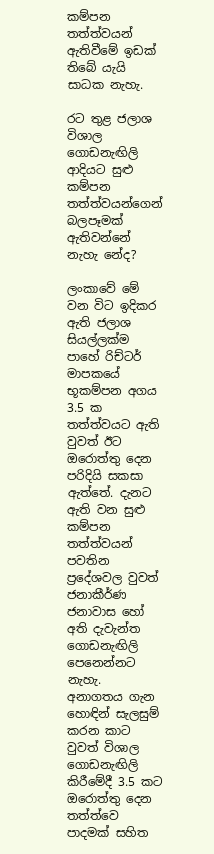කම්පන තත්ත්වයන් ඇතිවීමේ ඉඩක් තිබේ යැයි සාධක නැහැ.

රට තුළ ජලාශ විශාල ගොඩනැඟිලි ආදියට සුළු කම්පන තත්ත්වයන්ගෙන් බලපෑමක් ඇතිවන්නේ නැහැ නේද?

ලංකාවේ මේ වන විට ඉදිකර ඇති ජලාශ සියල්ලක්ම පාහේ රිච්ටර් මාපකයේ භූකම්පන අගය 3.5 ක තත්ත්වයට ඇති වුවත් ඊට ඔරොත්තු දෙන පරිදියි සකසා ඇත්තේ. දැනට ඇති වන සුළු කම්පන තත්ත්වයන් පවතින ප්‍රදේශවල වුවත් ජනාකීර්ණ ජනාවාස හෝ අති දැවැන්ත ගොඩනැඟිලි පෙනෙන්නට නැහැ. අනාගතය ගැන හොඳින් සැලසුම් කරන කාට වුවත් විශාල ගොඩනැඟිලි කිරීමේදී 3.5 කට ඔරොත්තු දෙන තත්ත්වෙ පාදමක් සහිත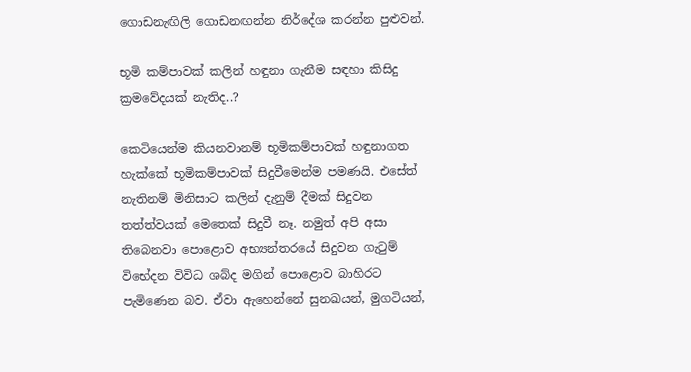ගොඩනැඟිලි ගොඩනඟන්න නිර්දේශ කරන්න පුළුවන්.

භූමි කම්පාවක් කලින් හඳුනා ගැනීම සඳහා කිසිදු ක්‍රමවේදයක් නැතිද..?

කෙටියෙන්ම කියනවානම් භූමිකම්පාවක් හඳුනාගත හැක්කේ භූමිකම්පාවක් සිදුවීමෙන්ම පමණයි. එසේත් නැතිනම් මිනිසාට කලින් දැනුම් දීමක් සිදුවන තත්ත්වයක් මෙතෙක් සිදුවී නෑ. නමුත් අපි අසා තිබෙනවා පොළොව අභ්‍යන්තරයේ සිදුවන ගැටුම් විභේදන විවිධ ශබ්ද මගින් පොළොව බාහිරට පැමිණෙන බව. ඒවා ඇහෙන්නේ සුනඛයන්, මුගටියන්,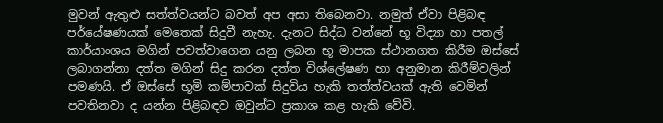මුවන් ඇතුළු සත්ත්වයන්ට බවත් අප අසා තිබෙනවා. නමුත් ඒවා පිළිබඳ පර්යේෂණයක් මෙතෙක් සිදුවී නැහැ. දැනට සිද්ධ වන්නේ භූ විද්‍යා හා පතල් කාර්යාංශය මගින් පවත්වාගෙන යනු ලබන භූ මාපක ස්ථානගත කිරීම ඔස්සේ ලබාගන්නා දත්ත මගින් සිදු කරන දත්ත විශ්ලේෂණ හා අනුමාන කිරීම්වලින් පමණයි. ඒ ඔස්සේ භූමි කම්පාවක් සිදුවිය හැකි තත්ත්වයක් ඇති වෙමින් පවතිනවා ද යන්න පිළිබඳව ඔවුන්ට ප්‍රකාශ කළ හැකි වේවි.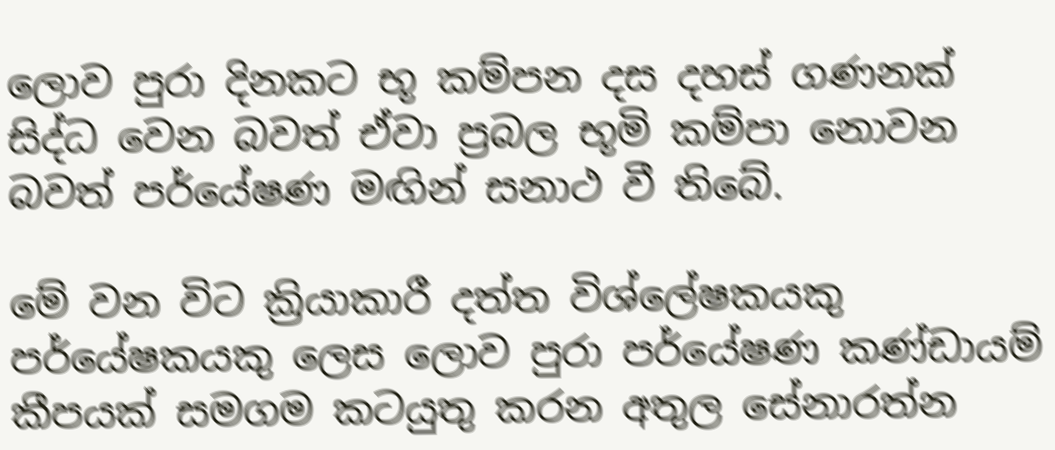ලොව පුරා දිනකට භූ කම්පන දස දහස් ගණනක් සිද්ධ වෙන බවත් ඒවා ප්‍රබල භූමි කම්පා නොවන බවත් පර්යේෂණ මඟින් සනාථ වී තිබේ.

මේ වන විට ක්‍රියාකාරී දත්ත විශ්ලේෂකයකු පර්යේෂකයකු ලෙස ලොව පුරා පර්යේෂණ කණ්ඩායම් කීපයක් සමගම කටයුතු කරන අතුල සේනාරත්න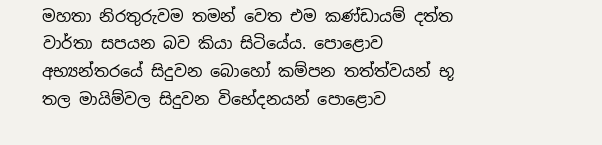මහතා නිරතුරුවම තමන් වෙත එම කණ්ඩායම් දත්ත වාර්තා සපයන බව කියා සිටියේය. පොළොව අභ්‍යන්තරයේ සිදුවන බොහෝ කම්පන තත්ත්වයන් භූ තල මායිම්වල සිදුවන විභේදනයන් පොළොව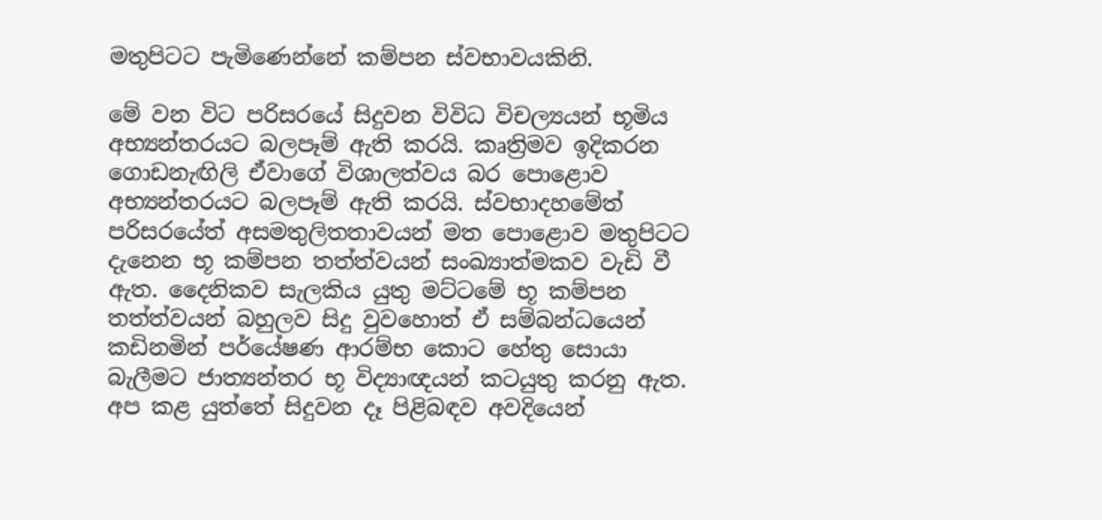මතුපිටට පැමිණෙන්නේ කම්පන ස්වභාවයකිනි.

මේ වන විට පරිසරයේ සිදුවන විවිධ විචල්‍යයන් භූමිය අභ්‍යන්තරයට බලපෑම් ඇති කරයි. කෘත්‍රිමව ඉදිකරන ගොඩනැඟිලි ඒවාගේ විශාලත්වය බර පොළොව අභ්‍යන්තරයට බලපෑම් ඇති කරයි. ස්වභාදහමේත් පරිසරයේත් අසමතුලිතතාවයන් මත පොළොව මතුපිටට දැනෙන භූ කම්පන තත්ත්වයන් සංඛ්‍යාත්මකව වැඩි වී ඇත. දෛනිකව සැලකිය යුතු මට්ටමේ භූ කම්පන තත්ත්වයන් බහුලව සිදු වුවහොත් ඒ සම්බන්ධයෙන් කඩිනමින් පර්යේෂණ ආරම්භ කොට හේතු සොයා බැලීමට ජාත්‍යන්තර භූ විද්‍යාඥයන් කටයුතු කරනු ඇත. අප කළ යුත්තේ සිදුවන දෑ පිළිබඳව අවදියෙන්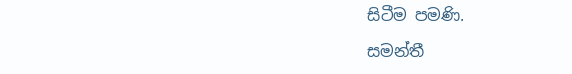සිටීම පමණි.

සමන්තී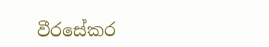වීරසේකර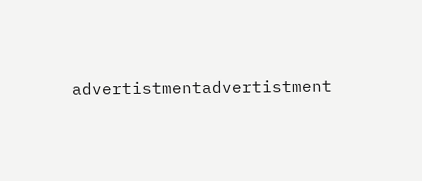advertistmentadvertistment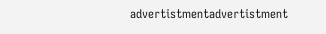advertistmentadvertistment